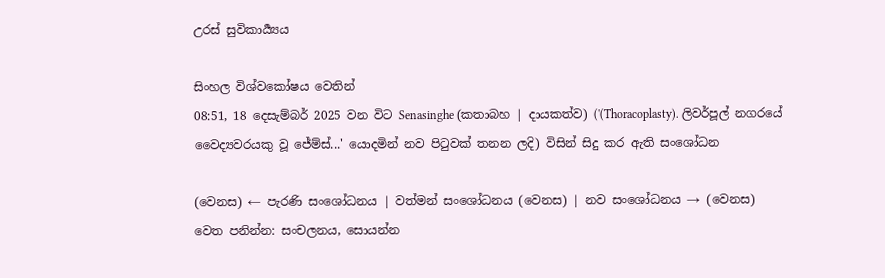උරස් සුවිකාර්‍ය්‍යය

සිංහල විශ්වකෝෂය වෙතින්
08:51, 18 දෙසැම්බර් 2025 වන විට Senasinghe (කතාබහ | දායකත්ව) ('(Thoracoplasty). ලිවර්පූල් නගරයේ වෛද්‍යවරයකු වූ ජේම්ස්...' යොදමින් නව පිටුවක් තනන ලදි) විසින් සිදු කර ඇති සංශෝධන

(වෙනස) ← පැරණි සංශෝධනය | වත්මන් සංශෝධනය (වෙනස) | නව සංශෝධනය → (වෙනස)
වෙත පනින්න: සංචලනය, සොයන්න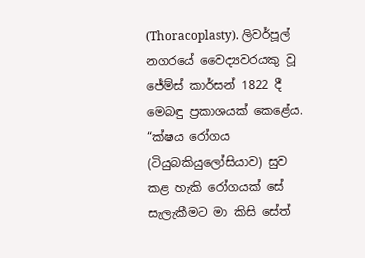(Thoracoplasty). ලිවර්පූල් නගරයේ වෛද්‍යවරයකු වූ ජේම්ස් කාර්සන් 1822 දී මෙබඳු ප්‍රකාශයක් කෙළේය. “ක්ෂය රෝගය (ටියුබකියුලෝසියාව) සුව කළ හැකි රෝගයක් සේ සැලැකීමට මා කිසි සේත්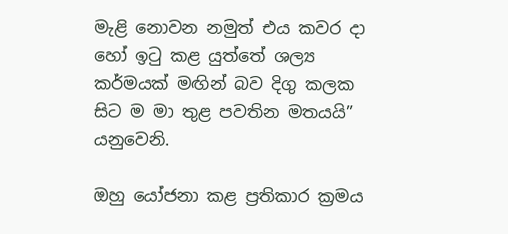මැළි නොවන නමුත් එය කවර දා හෝ ඉටු කළ යුත්තේ ශල්‍ය කර්මයක් මඟින් බව දිගු කලක සිට ම මා තුළ පවතින මතයයි” යනුවෙනි.

ඔහු යෝජනා කළ ප්‍රතිකාර ක්‍රමය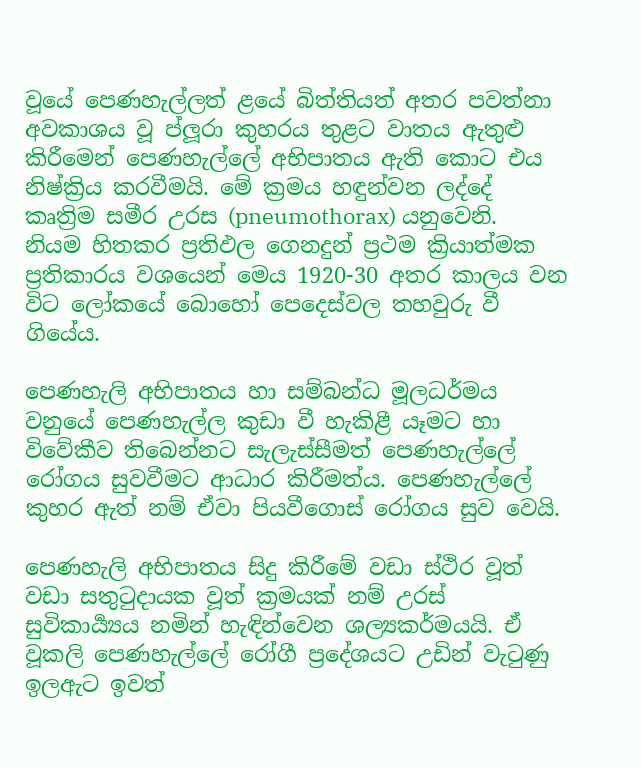වූයේ පෙණහැල්ලත් ළයේ බිත්තියත් අතර පවත්නා අවකාශය වූ ප්ලූරා කුහරය තුළට වාතය ඇතුළු කිරීමෙන් පෙණහැල්ලේ අභිපාතය ඇති කොට එය නිෂ්ක්‍රිය කරවීමයි. මේ ක්‍රමය හඳුන්වන ලද්දේ කෘත්‍රිම සමීර උරස (pneumothorax) යනුවෙනි. නියම හිතකර ප්‍රතිඵල ගෙනදුන් ප්‍රථම ක්‍රියාත්මක ප්‍රතිකාරය වශයෙන් මෙය 1920-30 අතර කාලය වන විට ලෝකයේ බොහෝ පෙදෙස්වල තහවුරු වී ගියේය.

පෙණහැලි අභිපාතය හා සම්බන්ධ මූලධර්මය වනුයේ පෙණහැල්ල කුඩා වී හැකිළී යෑමට හා විවේකීව තිබෙන්නට සැලැස්සීමත් පෙණහැල්ලේ රෝගය සුවවීමට ආධාර කිරීමත්ය. පෙණහැල්ලේ කුහර ඇත් නම් ඒවා පියවීගොස් රෝගය සුව වෙයි.

පෙණහැලි අභිපාතය සිදු කිරීමේ වඩා ස්ථිර වූත් වඩා සතුටුදායක වූත් ක්‍රමයක් නම් උරස් සුවිකාර්‍ය්‍යය නමින් හැඳින්වෙන ශල්‍යකර්මයයි. ඒ වූකලි පෙණහැල්ලේ රෝගී ප්‍රදේශයට උඩින් වැටුණු ඉලඇට ඉවත්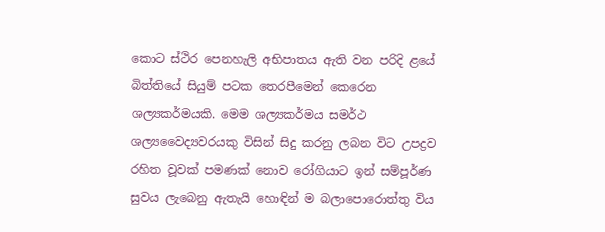කොට ස්ථිර පෙනහැලි අභිපාතය ඇති වන පරිදි ළයේ බිත්තියේ සියුම් පටක තෙරපීමෙන් කෙරෙන ශල්‍යකර්මයකි. මෙම ශල්‍යකර්මය සමර්ථ ශල්‍යවෛද්‍යවරයකු විසින් සිදු කරනු ලබන විට උපද්‍රව රහිත වූවක් පමණක් නොව රෝගියාට ඉන් සම්පූර්ණ සුවය ලැබෙනු ඇතැයි හොඳින් ම බලාපොරොත්තු විය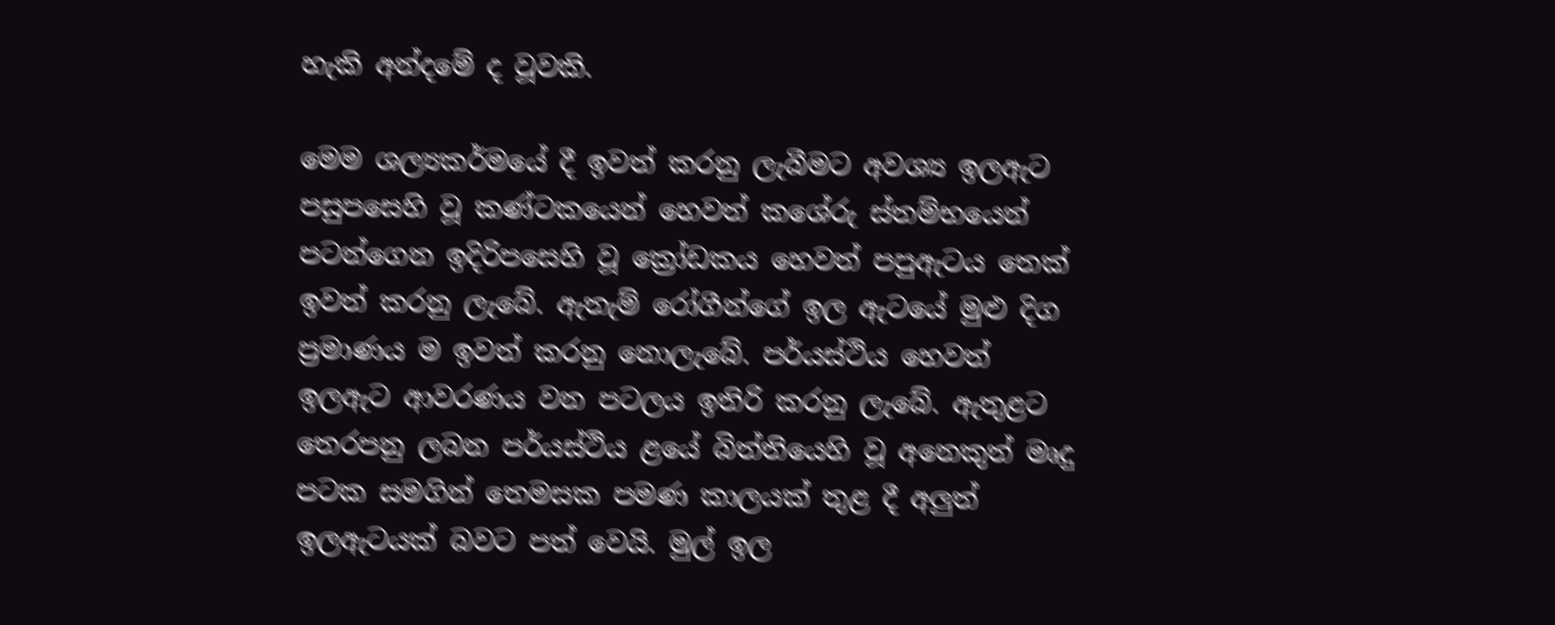හැකි අන්දමේ ද වූවකි.

මෙම ශල්‍යකර්මයේ දී ඉවත් කරනු ලැබීමට අවශ්‍ය ඉලඇට පසුපසෙහි වූ කණ්ටකයෙන් හෙවත් කශේරු ස්තම්භයෙන් පටන්ගෙන ඉදිරිපසෙහි වූ ක්‍රෝඩකය හෙවත් පපුඇටය තෙක් ඉවත් කරනු ලැබේ. ඇතැම් රෝගීන්ගේ ඉල ඇටයේ මුළු දිග ප්‍රමාණය ම ඉවත් කරනු නොලැබේ. පර්යස්ථිය හෙවත් ඉලඇට ආවරණය වන පටලය ඉතිරි කරනු ලැබේ. ඇතුළට තෙරපනු ලබන පර්යස්ථිය ළයේ බිත්තියෙහි වූ අනෙකුත් මෘදු පටක සමගින් තෙමසක පමණ කාලයක් තුළ දී අලුත් ඉලඇටයක් බවට පත් වෙයි. මුල් ඉල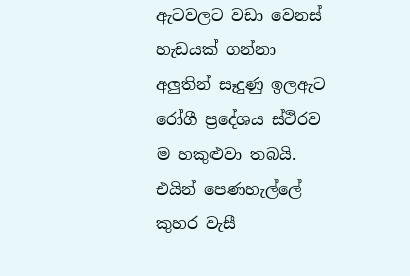ඇටවලට වඩා වෙනස් හැඩයක් ගන්නා අලුතින් සෑදුණු ඉලඇට රෝගී ප්‍රදේශය ස්ථිරව ම හකුළුවා තබයි. එයින් පෙණහැල්ලේ කුහර වැසී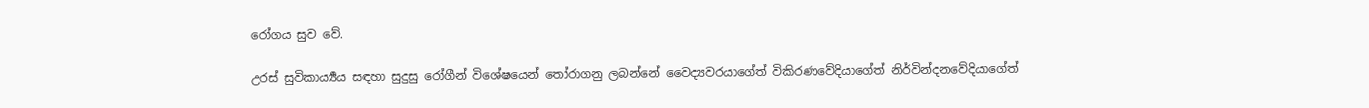රෝගය සුව වේ.

උරස් සුවිකාර්‍ය්‍යය සඳහා සුදුසු රෝගීන් විශේෂයෙන් තෝරාගනු ලබන්නේ වෛද්‍යවරයාගේත් විකිරණවේදියාගේත් නිර්වින්දනවේදියාගේත්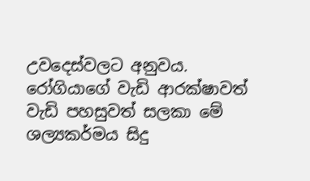උවදෙස්වලට අනුවය. රෝගියාගේ වැඩි ආරක්ෂාවත් වැඩි පහසුවත් සලකා මේ ශල්‍යකර්මය සිදු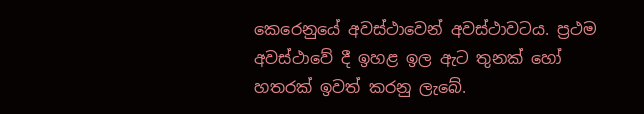කෙරෙනුයේ අවස්ථාවෙන් අවස්ථාවටය. ප්‍රථම අවස්ථාවේ දී ඉහළ ඉල ඇට තුනක් හෝ හතරක් ඉවත් කරනු ලැබේ.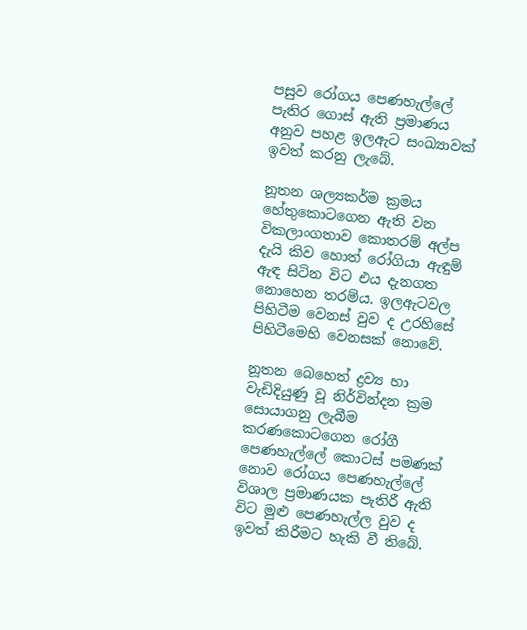පසුව රෝගය පෙණහැල්ලේ පැතිර ගොස් ඇති ප්‍රමාණය අනුව පහළ ඉලඇට සංඛ්‍යාවක් ඉවත් කරනු ලැබේ.

නූතන ශල්‍යකර්ම ක්‍රමය හේතුකොටගෙන ඇති වන විකලාංගතාව කොතරම් අල්ප දැයි කිව හොත් රෝගියා ඇඳුම් ඇඳ සිටින විට එය දැනගත නොහෙන තරම්ය. ඉලඇටවල පිහිටීම වෙනස් වුව ද උරහිසේ පිහිටීමෙහි වෙනසක් නොවේ.

නූතන බෙහෙත් ද්‍රව්‍ය හා වැඩිදියුණු වූ නිර්වින්දන ක්‍රම සොයාගනු ලැබීම කරණකොටගෙන රෝගී පෙණහැල්ලේ කොටස් පමණක් නොව රෝගය පෙණහැල්ලේ විශාල ප්‍රමාණයක පැතිරී ඇති විට මුළු පෙණහැල්ල වුව ද ඉවත් කිරීමට හැකි වී තිබේ.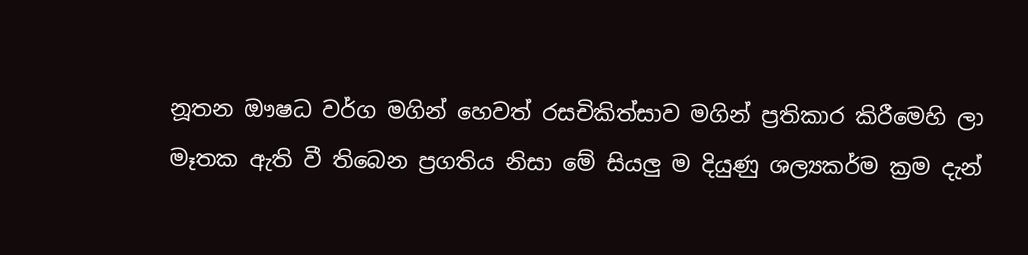නූතන ඖෂධ වර්ග මගින් හෙවත් රසචිකිත්සාව මගින් ප්‍රතිකාර කිරීමෙහි ලා මෑතක ඇති වී තිබෙන ප්‍රගතිය නිසා මේ සියලු ම දියුණු ශල්‍යකර්ම ක්‍රම දැන්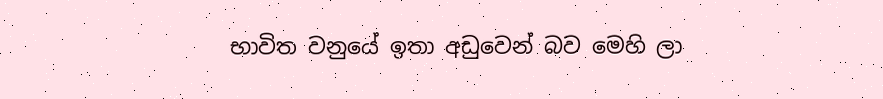භාවිත වනුයේ ඉතා අඩුවෙන් බව මෙහි ලා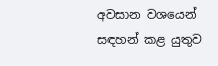අවසාන වශයෙන් සඳහන් කළ යුතුව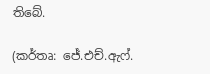තිබේ.

(කර්තෘ: ජේ.එච්.ඇෆ්.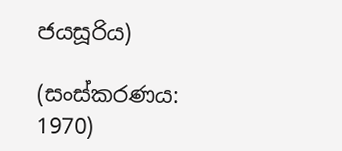ජයසූරිය)

(සංස්කරණය: 1970)